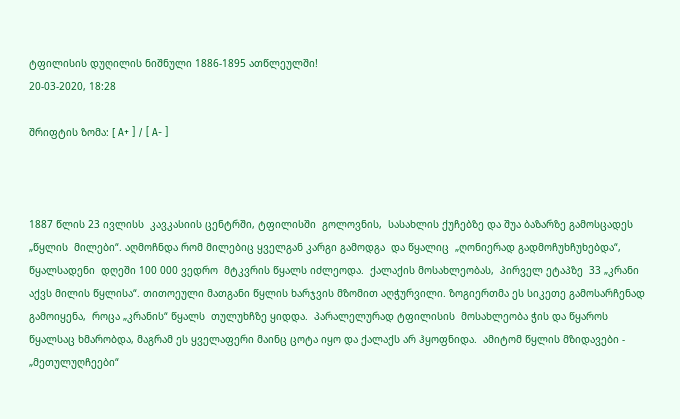ტფილისის დუღილის ნიშნული 1886-1895 ათწლეულში!
20-03-2020, 18:28

შრიფტის ზომა: [ A+ ] / [ A- ]



1887 წლის 23 ივლისს  კავკასიის ცენტრში, ტფილისში  გოლოვნის,  სასახლის ქუჩებზე და შუა ბაზარზე გამოსცადეს „წყლის  მილები“. აღმოჩნდა რომ მილებიც ყველგან კარგი გამოდგა  და წყალიც  „ღონიერად გადმოჩუხჩუხებდა“, წყალსადენი  დღეში 100 000 ვედრო  მტკვრის წყალს იძლეოდა.  ქალაქის მოსახლეობას,  პირველ ეტაპზე  33 „კრანი აქვს მილის წყლისა“. თითოეული მათგანი წყლის ხარჯვის მზომით აღჭურვილი. ზოგიერთმა ეს სიკეთე გამოსარჩენად გამოიყენა,  როცა „კრანის“ წყალს  თულუხჩზე ყიდდა.  პარალელურად ტფილისის  მოსახლეობა ჭის და წყაროს  წყალსაც ხმარობდა, მაგრამ ეს ყველაფერი მაინც ცოტა იყო და ქალაქს არ ჰყოფნიდა.  ამიტომ წყლის მზიდავები - „მეთულუღჩეები“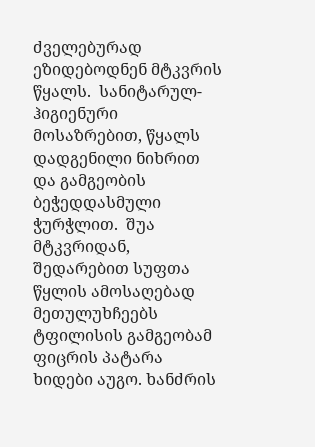ძველებურად ეზიდებოდნენ მტკვრის წყალს.  სანიტარულ-ჰიგიენური მოსაზრებით, წყალს  დადგენილი ნიხრით და გამგეობის  ბეჭედდასმული   ჭურჭლით.  შუა მტკვრიდან, შედარებით სუფთა  წყლის ამოსაღებად მეთულუხჩეებს ტფილისის გამგეობამ   ფიცრის პატარა ხიდები აუგო. ხანძრის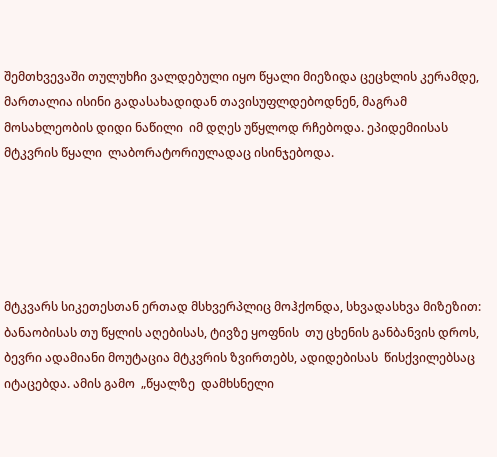შემთხვევაში თულუხჩი ვალდებული იყო წყალი მიეზიდა ცეცხლის კერამდე, მართალია ისინი გადასახადიდან თავისუფლდებოდნენ, მაგრამ  მოსახლეობის დიდი ნაწილი  იმ დღეს უწყლოდ რჩებოდა. ეპიდემიისას მტკვრის წყალი  ლაბორატორიულადაც ისინჯებოდა.





მტკვარს სიკეთესთან ერთად მსხვერპლიც მოჰქონდა, სხვადასხვა მიზეზით: ბანაობისას თუ წყლის აღებისას, ტივზე ყოფნის  თუ ცხენის განბანვის დროს,  ბევრი ადამიანი მოუტაცია მტკვრის ზვირთებს, ადიდებისას  წისქვილებსაც იტაცებდა. ამის გამო  „წყალზე  დამხსნელი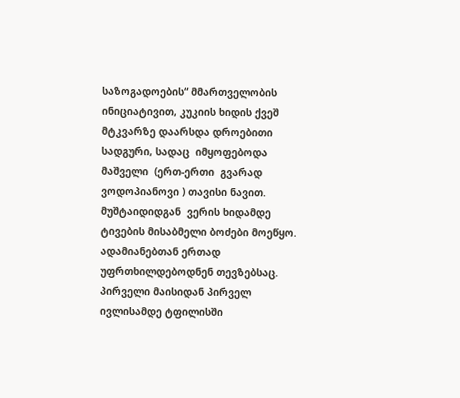საზოგადოების“ მმართველობის ინიციატივით, კუკიის ხიდის ქვეშ მტკვარზე დაარსდა დროებითი სადგური, სადაც  იმყოფებოდა მაშველი  (ერთ-ერთი  გვარად ვოდოპიანოვი ) თავისი ნავით. მუშტაიდიდგან  ვერის ხიდამდე  ტივების მისაბმელი ბოძები მოეწყო. ადამიანებთან ერთად უფრთხილდებოდნენ თევზებსაც.  პირველი მაისიდან პირველ ივლისამდე ტფილისში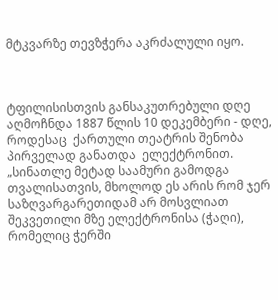მტკვარზე თევზჭერა აკრძალული იყო.



ტფილისისთვის განსაკუთრებული დღე აღმოჩნდა 1887 წლის 10 დეკემბერი - დღე, როდესაც  ქართული თეატრის შენობა პირველად განათდა  ელექტრონით.  „სინათლე მეტად საამური გამოდგა თვალისათვის, მხოლოდ ეს არის რომ ჯერ საზღვარგარეთიდამ არ მოსვლიათ შეკვეთილი მზე ელექტრონისა (ჭაღი), რომელიც ჭერში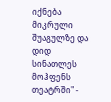იქნება მიკრული შუაგულზე და დიდ სინათლეს მოჰფენს თეატრში" -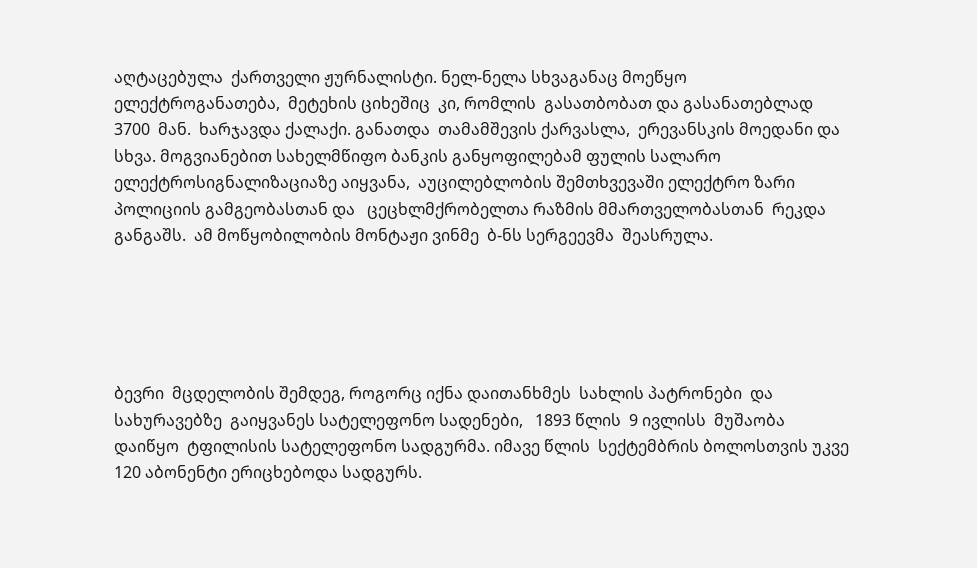აღტაცებულა  ქართველი ჟურნალისტი. ნელ-ნელა სხვაგანაც მოეწყო ელექტროგანათება,  მეტეხის ციხეშიც  კი, რომლის  გასათბობათ და გასანათებლად 3700  მან.  ხარჯავდა ქალაქი. განათდა  თამამშევის ქარვასლა,  ერევანსკის მოედანი და სხვა. მოგვიანებით სახელმწიფო ბანკის განყოფილებამ ფულის სალარო ელექტროსიგნალიზაციაზე აიყვანა,  აუცილებლობის შემთხვევაში ელექტრო ზარი  პოლიციის გამგეობასთან და   ცეცხლმქრობელთა რაზმის მმართველობასთან  რეკდა განგაშს.  ამ მოწყობილობის მონტაჟი ვინმე  ბ-ნს სერგეევმა  შეასრულა.





ბევრი  მცდელობის შემდეგ, როგორც იქნა დაითანხმეს  სახლის პატრონები  და სახურავებზე  გაიყვანეს სატელეფონო სადენები,   1893 წლის  9 ივლისს  მუშაობა დაიწყო  ტფილისის სატელეფონო სადგურმა. იმავე წლის  სექტემბრის ბოლოსთვის უკვე 120 აბონენტი ერიცხებოდა სადგურს.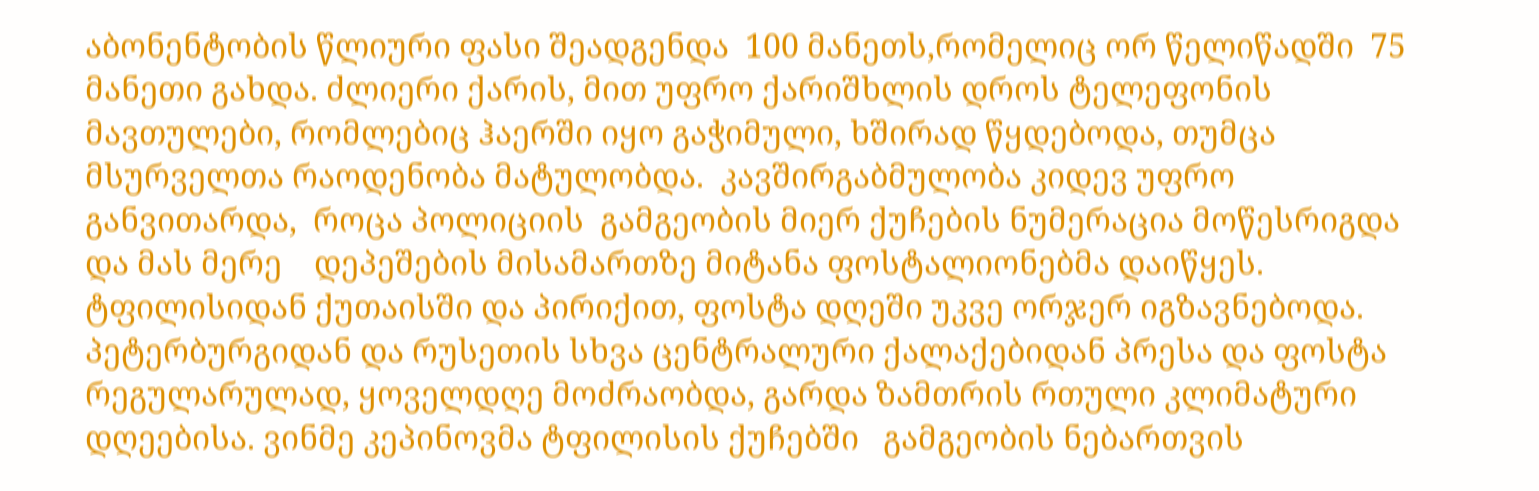აბონენტობის წლიური ფასი შეადგენდა  100 მანეთს,რომელიც ორ წელიწადში  75 მანეთი გახდა. ძლიერი ქარის, მით უფრო ქარიშხლის დროს ტელეფონის მავთულები, რომლებიც ჰაერში იყო გაჭიმული, ხშირად წყდებოდა, თუმცა მსურველთა რაოდენობა მატულობდა.  კავშირგაბმულობა კიდევ უფრო განვითარდა,  როცა პოლიციის  გამგეობის მიერ ქუჩების ნუმერაცია მოწესრიგდა და მას მერე    დეპეშების მისამართზე მიტანა ფოსტალიონებმა დაიწყეს. ტფილისიდან ქუთაისში და პირიქით, ფოსტა დღეში უკვე ორჯერ იგზავნებოდა.  პეტერბურგიდან და რუსეთის სხვა ცენტრალური ქალაქებიდან პრესა და ფოსტა რეგულარულად, ყოველდღე მოძრაობდა, გარდა ზამთრის რთული კლიმატური დღეებისა. ვინმე კეპინოვმა ტფილისის ქუჩებში   გამგეობის ნებართვის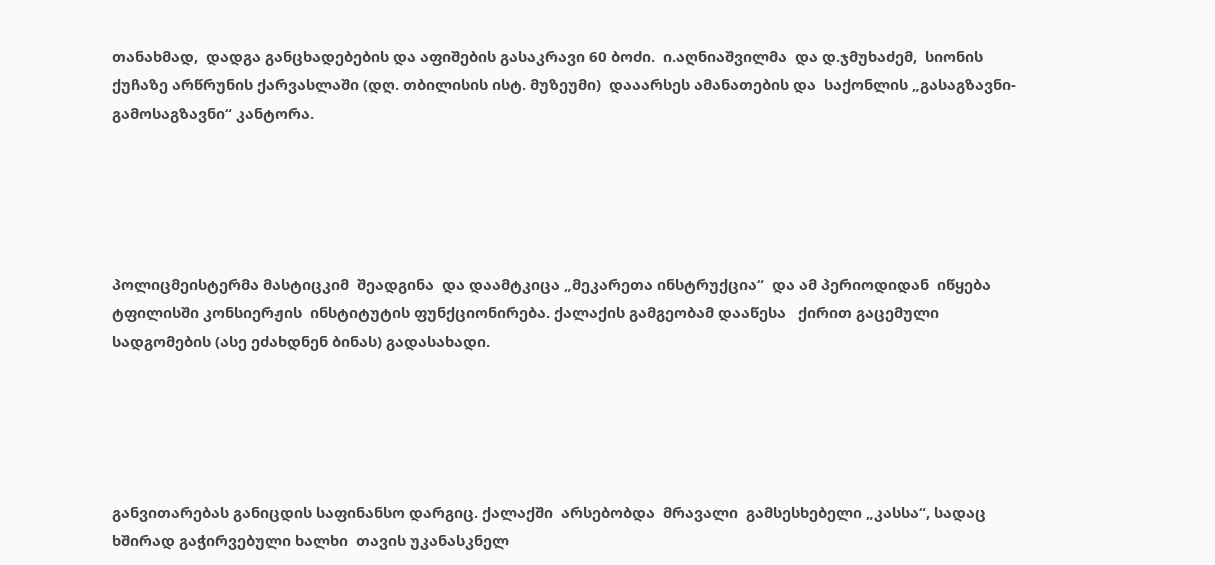თანახმად,  დადგა განცხადებების და აფიშების გასაკრავი 60 ბოძი.  ი.აღნიაშვილმა  და დ.ჯმუხაძემ,  სიონის ქუჩაზე არწრუნის ქარვასლაში (დღ. თბილისის ისტ. მუზეუმი)  დააარსეს ამანათების და  საქონლის „გასაგზავნი-გამოსაგზავნი“ კანტორა.





პოლიცმეისტერმა მასტიცკიმ  შეადგინა  და დაამტკიცა „მეკარეთა ინსტრუქცია“  და ამ პერიოდიდან  იწყება ტფილისში კონსიერჟის  ინსტიტუტის ფუნქციონირება. ქალაქის გამგეობამ დააწესა   ქირით გაცემული სადგომების (ასე ეძახდნენ ბინას) გადასახადი.





განვითარებას განიცდის საფინანსო დარგიც. ქალაქში  არსებობდა  მრავალი  გამსესხებელი „კასსა“, სადაც ხშირად გაჭირვებული ხალხი  თავის უკანასკნელ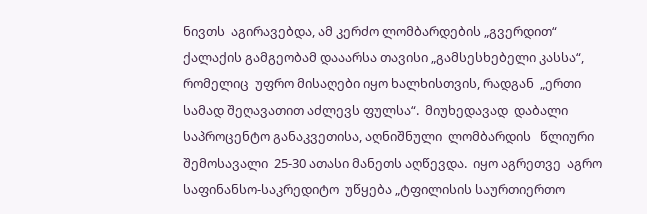ნივთს  აგირავებდა, ამ კერძო ლომბარდების „გვერდით“   ქალაქის გამგეობამ დააარსა თავისი „გამსესხებელი კასსა“, რომელიც  უფრო მისაღები იყო ხალხისთვის, რადგან  „ერთი სამად შეღავათით აძლევს ფულსა“.  მიუხედავად  დაბალი საპროცენტო განაკვეთისა, აღნიშნული  ლომბარდის   წლიური შემოსავალი  25-30 ათასი მანეთს აღწევდა.  იყო აგრეთვე  აგრო საფინანსო-საკრედიტო  უწყება „ტფილისის საურთიერთო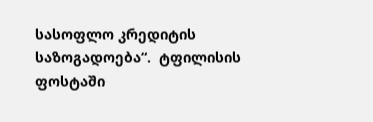სასოფლო კრედიტის საზოგადოება“.  ტფილისის ფოსტაში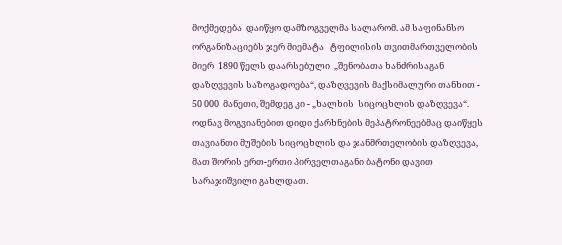მოქმედება  დაიწყო დამზოგველმა სალარომ. ამ საფინანსო ორგანიზაციებს ჯერ მიემატა   ტფილისის თვითმართველობის მიერ  1890 წელს დაარსებული  „შენობათა ხანძრისაგან დაზღვევის საზოგადოება“, დაზღვევის მაქსიმალური თანხით -  50 000  მანეთი, შემდეგ კი - „ხალხის  სიცოცხლის დაზღვევა“.  ოდნავ მოგვიანებით დიდი ქარხნების მეპატრონეებმაც დაიწყეს  თავიანთი მუშების სიცოცხლის და ჯანმრთელობის დაზღვევა, მათ შორის ერთ-ერთი პირველთაგანი ბატონი დავით სარაჯიშვილი გახლდათ.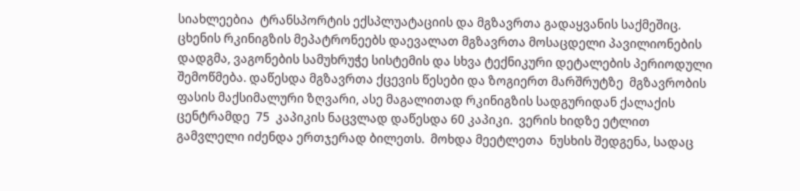სიახლეებია  ტრანსპორტის ექსპლუატაციის და მგზავრთა გადაყვანის საქმეშიც.  ცხენის რკინიგზის მეპატრონეებს დაევალათ მგზავრთა მოსაცდელი პავილიონების დადგმა, ვაგონების სამუხრუჭე სისტემის და სხვა ტექნიკური დეტალების პერიოდული შემოწმება. დაწესდა მგზავრთა ქცევის წესები და ზოგიერთ მარშრუტზე  მგზავრობის ფასის მაქსიმალური ზღვარი, ასე მაგალითად რკინიგზის სადგურიდან ქალაქის ცენტრამდე  75  კაპიკის ნაცვლად დაწესდა 60 კაპიკი.  ვერის ხიდზე ეტლით გამვლელი იძენდა ერთჯერად ბილეთს.  მოხდა მეეტლეთა  ნუსხის შედგენა, სადაც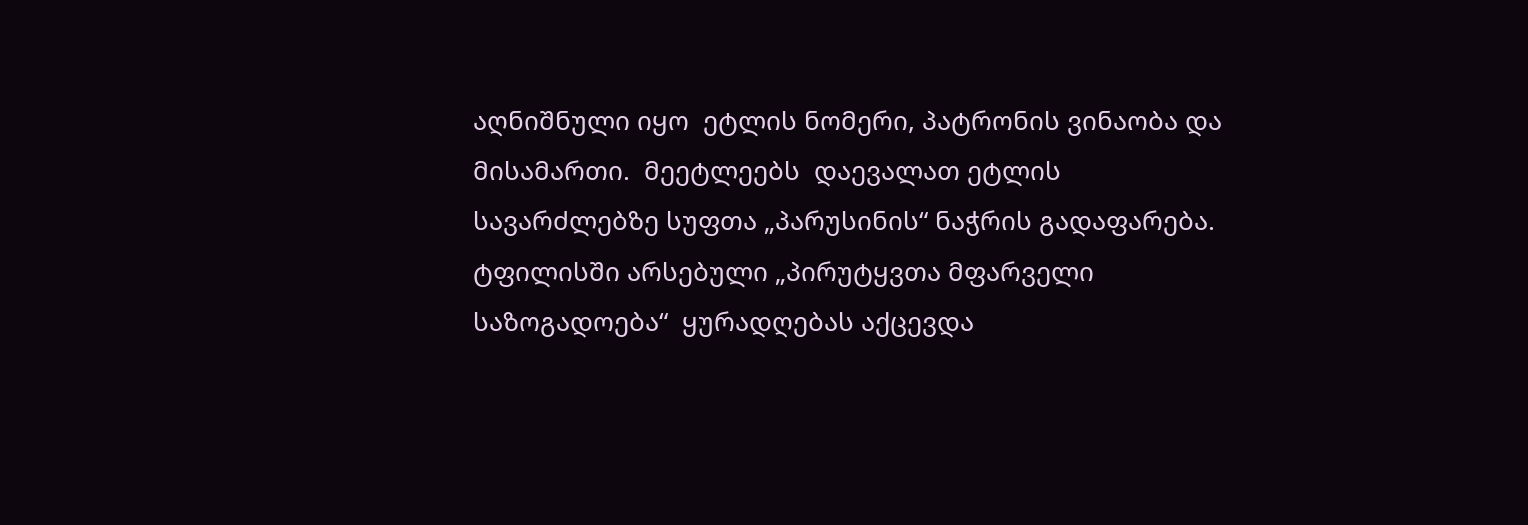აღნიშნული იყო  ეტლის ნომერი, პატრონის ვინაობა და მისამართი.  მეეტლეებს  დაევალათ ეტლის სავარძლებზე სუფთა „პარუსინის“ ნაჭრის გადაფარება. ტფილისში არსებული „პირუტყვთა მფარველი საზოგადოება“  ყურადღებას აქცევდა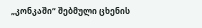„კონკაში“ შებმული ცხენის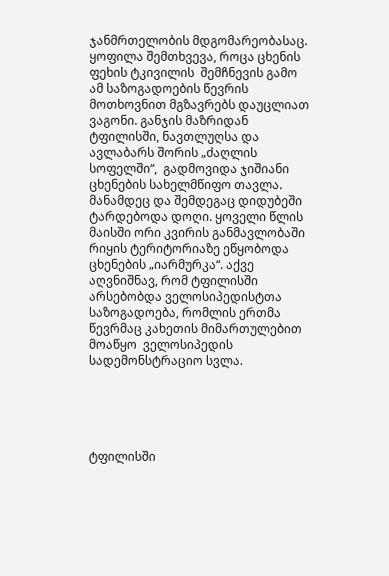ჯანმრთელობის მდგომარეობასაც. ყოფილა შემთხვევა, როცა ცხენის ფეხის ტკივილის  შემჩნევის გამო ამ საზოგადოების წევრის მოთხოვნით მგზავრებს დაუცლიათ ვაგონი. განჯის მაზრიდან ტფილისში, ნავთლუღსა და ავლაბარს შორის „ძაღლის სოფელში“,  გადმოვიდა ჯიშიანი ცხენების სახელმწიფო თავლა. მანამდეც და შემდეგაც დიდუბეში ტარდებოდა დოღი. ყოველი წლის მაისში ორი კვირის განმავლობაში რიყის ტერიტორიაზე ეწყობოდა ცხენების „იარმურკა“. აქვე აღვნიშნავ, რომ ტფილისში არსებობდა ველოსიპედისტთა საზოგადოება, რომლის ერთმა წევრმაც კახეთის მიმართულებით მოაწყო  ველოსიპედის სადემონსტრაციო სვლა.





ტფილისში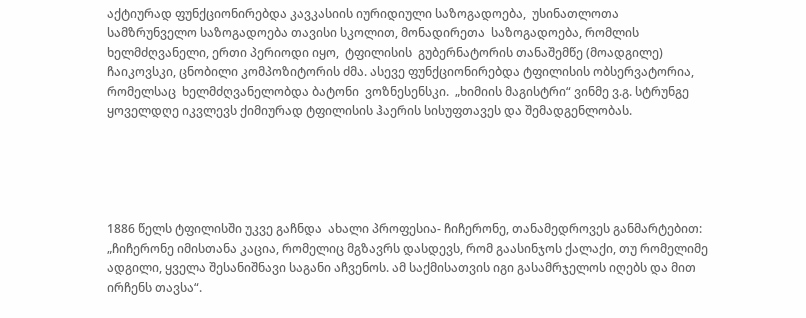აქტიურად ფუნქციონირებდა კავკასიის იურიდიული საზოგადოება,  უსინათლოთა სამზრუნველო საზოგადოება თავისი სკოლით, მონადირეთა  საზოგადოება, რომლის  ხელმძღვანელი, ერთი პერიოდი იყო,  ტფილისის  გუბერნატორის თანაშემწე (მოადგილე) ჩაიკოვსკი, ცნობილი კომპოზიტორის ძმა. ასევე ფუნქციონირებდა ტფილისის ობსერვატორია, რომელსაც  ხელმძღვანელობდა ბატონი  ვოზნესენსკი.  „ხიმიის მაგისტრი“ ვინმე ვ.გ. სტრუნგე ყოველდღე იკვლევს ქიმიურად ტფილისის ჰაერის სისუფთავეს და შემადგენლობას.





1886 წელს ტფილისში უკვე გაჩნდა  ახალი პროფესია- ჩიჩერონე, თანამედროვეს განმარტებით: „ჩიჩერონე იმისთანა კაცია, რომელიც მგზავრს დასდევს, რომ გაასინჯოს ქალაქი, თუ რომელიმე ადგილი, ყველა შესანიშნავი საგანი აჩვენოს. ამ საქმისათვის იგი გასამრჯელოს იღებს და მით ირჩენს თავსა“.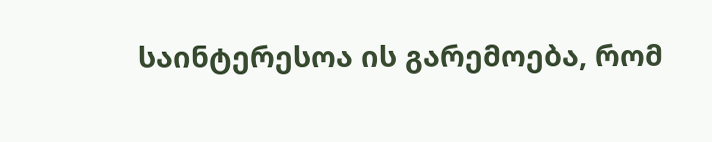საინტერესოა ის გარემოება, რომ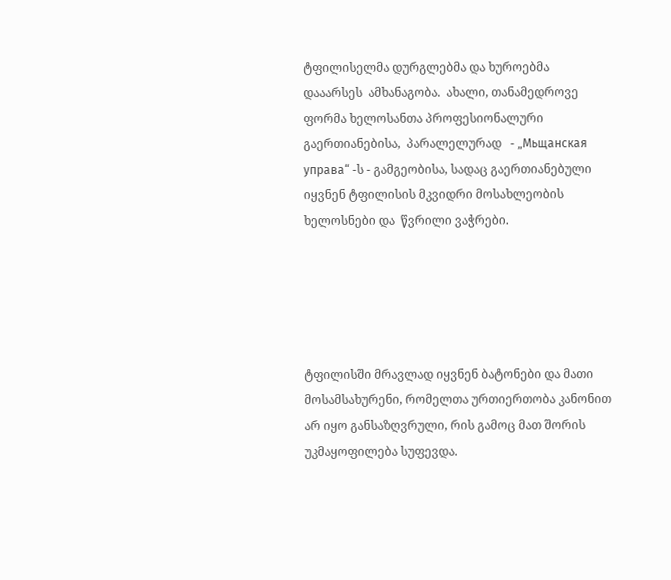ტფილისელმა დურგლებმა და ხუროებმა დააარსეს  ამხანაგობა.  ახალი, თანამედროვე ფორმა ხელოსანთა პროფესიონალური  გაერთიანებისა,  პარალელურად   - „Мьщанская управа“ -ს - გამგეობისა, სადაც გაერთიანებული იყვნენ ტფილისის მკვიდრი მოსახლეობის  ხელოსნები და  წვრილი ვაჭრები.





ტფილისში მრავლად იყვნენ ბატონები და მათი მოსამსახურენი, რომელთა ურთიერთობა კანონით არ იყო განსაზღვრული, რის გამოც მათ შორის   უკმაყოფილება სუფევდა.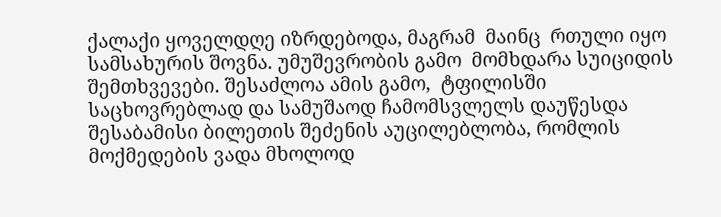ქალაქი ყოველდღე იზრდებოდა, მაგრამ  მაინც  რთული იყო  სამსახურის შოვნა. უმუშევრობის გამო  მომხდარა სუიციდის შემთხვევები. შესაძლოა ამის გამო,  ტფილისში საცხოვრებლად და სამუშაოდ ჩამომსვლელს დაუწესდა შესაბამისი ბილეთის შეძენის აუცილებლობა, რომლის მოქმედების ვადა მხოლოდ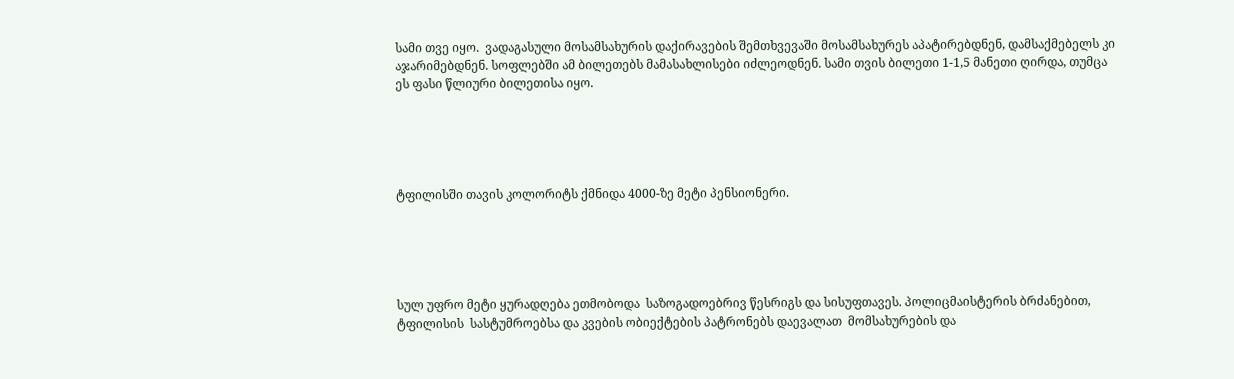სამი თვე იყო.  ვადაგასული მოსამსახურის დაქირავების შემთხვევაში მოსამსახურეს აპატირებდნენ, დამსაქმებელს კი აჯარიმებდნენ. სოფლებში ამ ბილეთებს მამასახლისები იძლეოდნენ. სამი თვის ბილეთი 1-1,5 მანეთი ღირდა, თუმცა ეს ფასი წლიური ბილეთისა იყო.





ტფილისში თავის კოლორიტს ქმნიდა 4000-ზე მეტი პენსიონერი.





სულ უფრო მეტი ყურადღება ეთმობოდა  საზოგადოებრივ წესრიგს და სისუფთავეს. პოლიცმაისტერის ბრძანებით, ტფილისის  სასტუმროებსა და კვების ობიექტების პატრონებს დაევალათ  მომსახურების და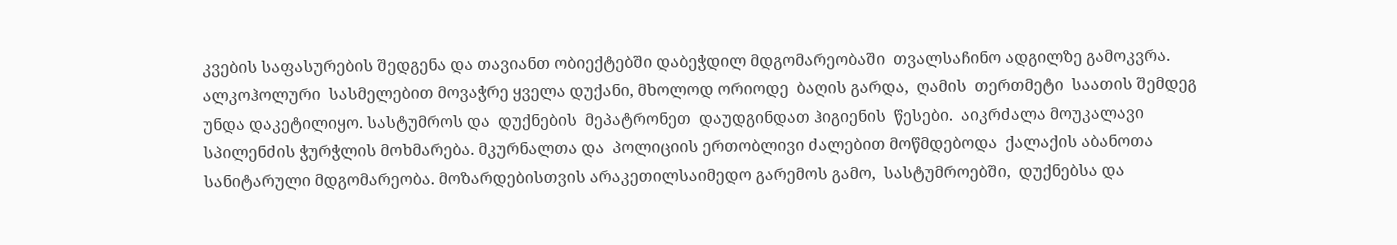კვების საფასურების შედგენა და თავიანთ ობიექტებში დაბეჭდილ მდგომარეობაში  თვალსაჩინო ადგილზე გამოკვრა. ალკოჰოლური  სასმელებით მოვაჭრე ყველა დუქანი, მხოლოდ ორიოდე  ბაღის გარდა,  ღამის  თერთმეტი  საათის შემდეგ უნდა დაკეტილიყო. სასტუმროს და  დუქნების  მეპატრონეთ  დაუდგინდათ ჰიგიენის  წესები.  აიკრძალა მოუკალავი სპილენძის ჭურჭლის მოხმარება. მკურნალთა და  პოლიციის ერთობლივი ძალებით მოწმდებოდა  ქალაქის აბანოთა სანიტარული მდგომარეობა. მოზარდებისთვის არაკეთილსაიმედო გარემოს გამო,  სასტუმროებში,  დუქნებსა და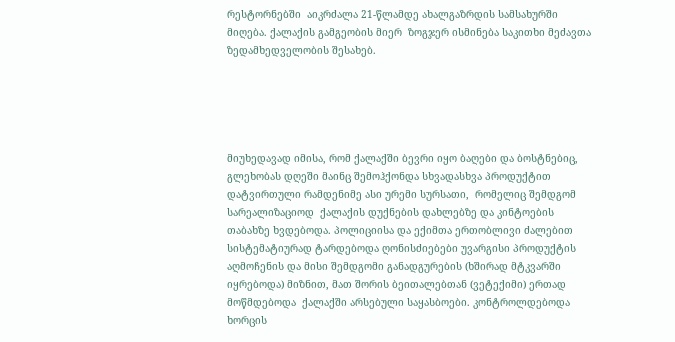რესტორნებში  აიკრძალა 21-წლამდე ახალგაზრდის სამსახურში მიღება. ქალაქის გამგეობის მიერ  ზოგჯერ ისმინება საკითხი მეძავთა ზედამხედველობის შესახებ.





მიუხედავად იმისა, რომ ქალაქში ბევრი იყო ბაღები და ბოსტნებიც, გლეხობას დღეში მაინც შემოჰქონდა სხვადასხვა პროდუქტით დატვირთული რამდენიმე ასი ურემი სურსათი,  რომელიც შემდგომ სარეალიზაციოდ  ქალაქის დუქნების დახლებზე და კინტოების თაბახზე ხვდებოდა. პოლიციისა და ექიმთა ერთობლივი ძალებით  სისტემატიურად ტარდებოდა ღონისძიებები უვარგისი პროდუქტის აღმოჩენის და მისი შემდგომი განადგურების (ხშირად მტკვარში იყრებოდა) მიზნით, მათ შორის ბეითალებთან (ვეტექიმი) ერთად მოწმდებოდა  ქალაქში არსებული საყასბოები. კონტროლდებოდა ხორცის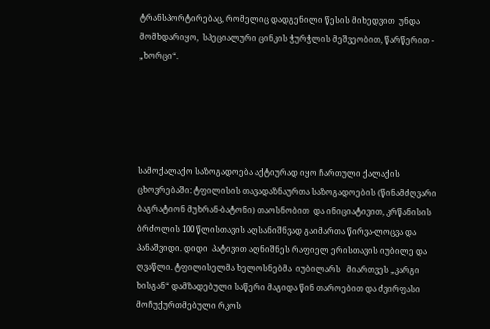ტრანსპორტირებაც, რომელიც დადგენილი წესის მიხედვით  უნდა მომხდარიყო,  სპეციალური ცინკის ჭურჭლის მეშვეობით, წარწერით - „ხორცი“.





სამოქალაქო საზოგადოება აქტიურად იყო ჩართული ქალაქის ცხოვრებაში: ტფილისის თავადაზნაურთა საზოგადოების (წინამძღვარი ბაგრატიონ მუხრან-ბატონი) თაოსნობით  და ინიციატივით, კრწანისის ბრძოლის 100 წლისთავის აღსანიშნვად გაიმართა წირვა-ლოცვა და პანაშვიდი. დიდი  პატივით აღნიშნეს რაფიელ ერისთავის იუბილე და ღვაწლი. ტფილისელმა ხელოსნებმა  იუბილარს   მიართვეს „კარგი ხისგან“ დამზადებული საწერი მაგიდა წინ თაროებით და ძვირფასი  მოჩუქურთმებული რკოს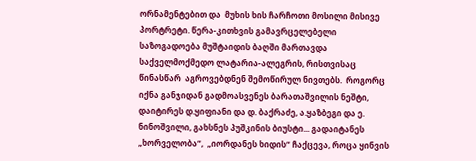ორნამენტებით და  მუხის ხის ჩარჩოთი მოსილი მისივე პორტრეტი. წერა-კითხვის გამავრცელებელი საზოგადოება მუშტაიდის ბაღში მართავდა საქველმოქმედო ლატარია-ალეგრის, რისთვისაც წინასწარ  აგროვებდნენ შემოწირულ ნივთებს.  როგორც იქნა განჯიდან გადმოასვენეს ბარათაშვილის ნეშტი, დაიტირეს დ.ყიფიანი და დ. ბაქრაძე, ა.ყაზბეგი და ე. ნინოშვილი, გახსნეს პუშკინის ბიუსტი... გადაიტანეს „ხორველობა“,  „იორდანეს ხიდის“ ჩაქცევა, როცა ყინვის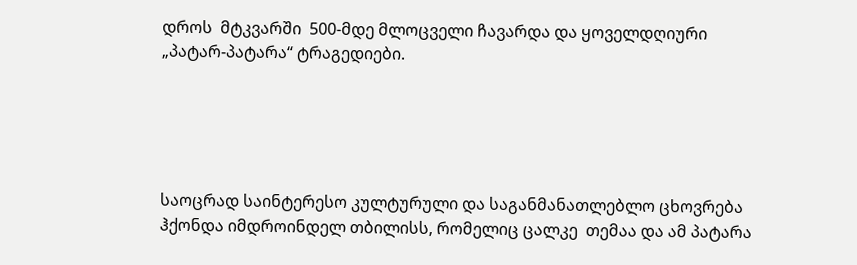დროს  მტკვარში  500-მდე მლოცველი ჩავარდა და ყოველდღიური „პატარ-პატარა“ ტრაგედიები.





საოცრად საინტერესო კულტურული და საგანმანათლებლო ცხოვრება ჰქონდა იმდროინდელ თბილისს, რომელიც ცალკე  თემაა და ამ პატარა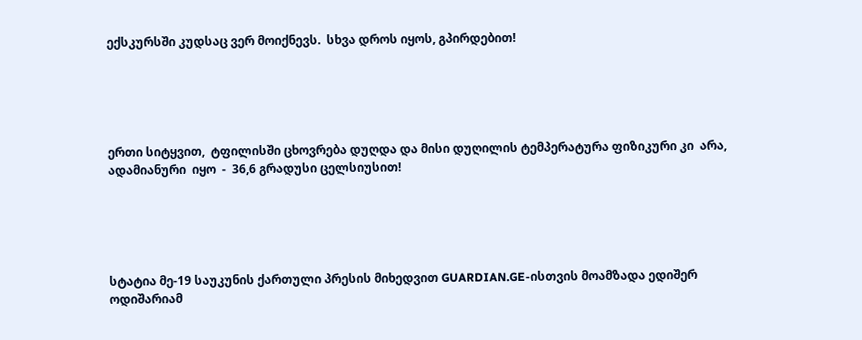ექსკურსში კუდსაც ვერ მოიქნევს.  სხვა დროს იყოს, გპირდებით!





ერთი სიტყვით,  ტფილისში ცხოვრება დუღდა და მისი დუღილის ტემპერატურა ფიზიკური კი  არა,  ადამიანური  იყო  -  36,6 გრადუსი ცელსიუსით!





სტატია მე-19 საუკუნის ქართული პრესის მიხედვით GUARDIAN.GE-ისთვის მოამზადა ედიშერ ოდიშარიამ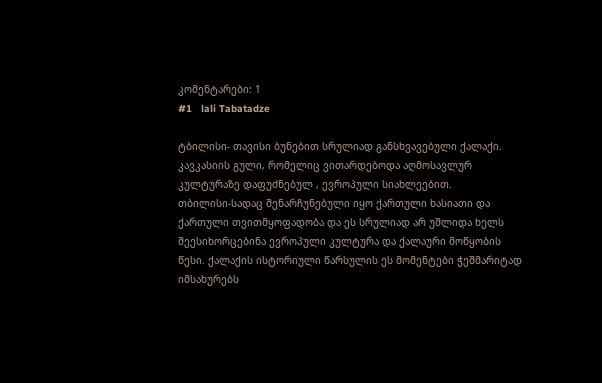კომენტარები: 1
#1   lali Tabatadze

ტბილისი- თავისი ბუნებით სრულიად განსხვავებული ქალაქი. კავკასიის გული, რომელიც ვითარდებოდა აღმოსავლურ კულტურაზე დაფუძნებულ , ევროპული სიახლეებით.
თბილისი-სადაც შენარჩუნებული იყო ქართული ხასიათი და ქართული თვითმყოფადობა და ეს სრულიად არ უშლიდა ხელს შეესიხორცებინა ევროპული კულტურა და ქალაური მოწყობის წესი. ქალაქის ისტორიული წარსულის ეს მომენტები ჭეშმარიტად იმსახურებს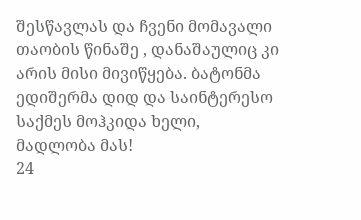შესწავლას და ჩვენი მომავალი თაობის წინაშე , დანაშაულიც კი არის მისი მივიწყება. ბატონმა ედიშერმა დიდ და საინტერესო საქმეს მოჰკიდა ხელი, მადლობა მას!
24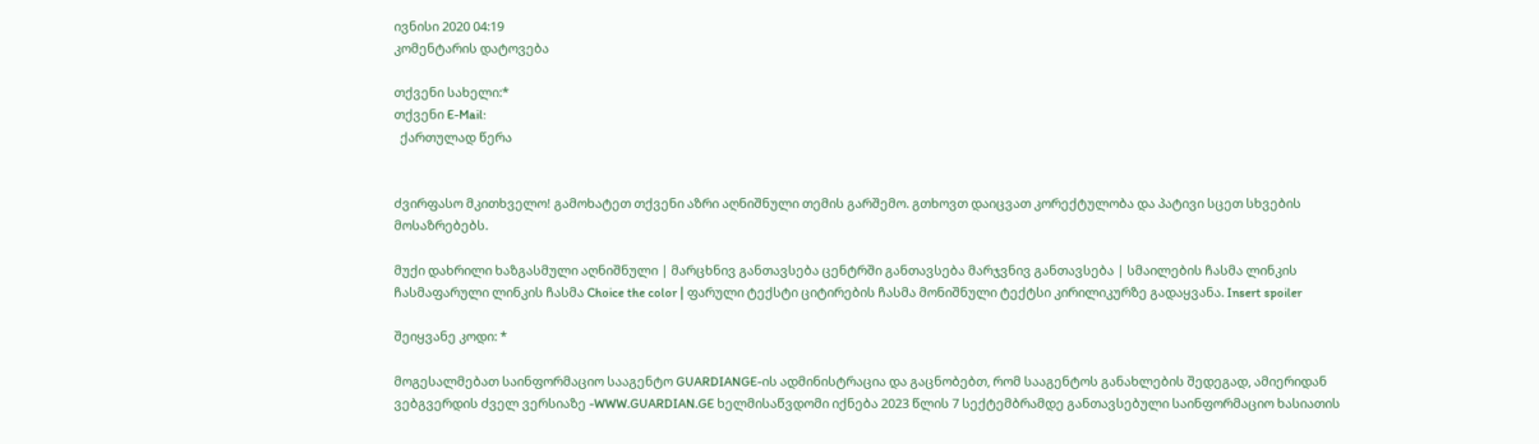ივნისი 2020 04:19
კომენტარის დატოვება

თქვენი სახელი:*
თქვენი E-Mail:
  ქართულად წერა


ძვირფასო მკითხველო! გამოხატეთ თქვენი აზრი აღნიშნული თემის გარშემო. გთხოვთ დაიცვათ კორექტულობა და პატივი სცეთ სხვების მოსაზრებებს.

მუქი დახრილი ხაზგასმული აღნიშნული | მარცხნივ განთავსება ცენტრში განთავსება მარჯვნივ განთავსება | სმაილების ჩასმა ლინკის ჩასმაფარული ლინკის ჩასმა Choice the color | ფარული ტექსტი ციტირების ჩასმა მონიშნული ტექტსი კირილიკურზე გადაყვანა. Insert spoiler

შეიყვანე კოდი: *

მოგესალმებათ საინფორმაციო სააგენტო GUARDIANGE-ის ადმინისტრაცია და გაცნობებთ, რომ სააგენტოს განახლების შედეგად, ამიერიდან ვებგვერდის ძველ ვერსიაზე -WWW.GUARDIAN.GE ხელმისაწვდომი იქნება 2023 წლის 7 სექტემბრამდე განთავსებული საინფორმაციო ხასიათის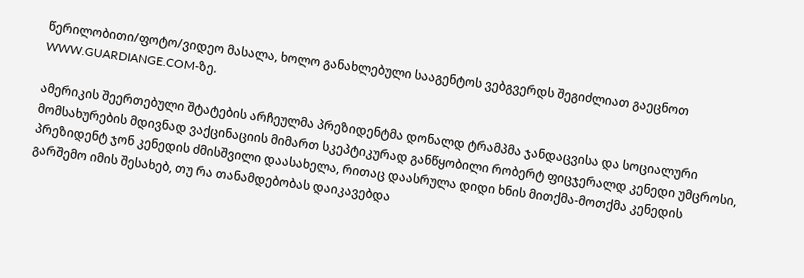წერილობითი/ფოტო/ვიდეო მასალა, ხოლო განახლებული სააგენტოს ვებგვერდს შეგიძლიათ გაეცნოთ WWW.GUARDIANGE.COM-ზე.

ამერიკის შეერთებული შტატების არჩეულმა პრეზიდენტმა დონალდ ტრამპმა ჯანდაცვისა და სოციალური მომსახურების მდივნად ვაქცინაციის მიმართ სკეპტიკურად განწყობილი რობერტ ფიცჯერალდ კენედი უმცროსი, პრეზიდენტ ჯონ კენედის ძმისშვილი დაასახელა, რითაც დაასრულა დიდი ხნის მითქმა-მოთქმა კენედის გარშემო იმის შესახებ, თუ რა თანამდებობას დაიკავებდა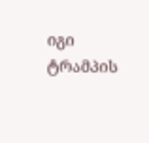იგი ტრამპის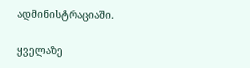ადმინისტრაციაში.

ყველაზე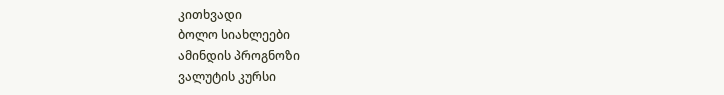კითხვადი
ბოლო სიახლეები
ამინდის პროგნოზი
ვალუტის კურსი